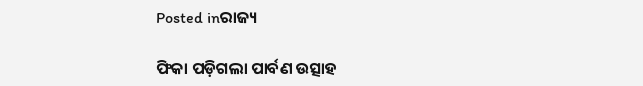Posted inରାଜ୍ୟ

ଫିକା ପଡ଼ିଗଲା ପାର୍ବଣ ଉତ୍ସାହ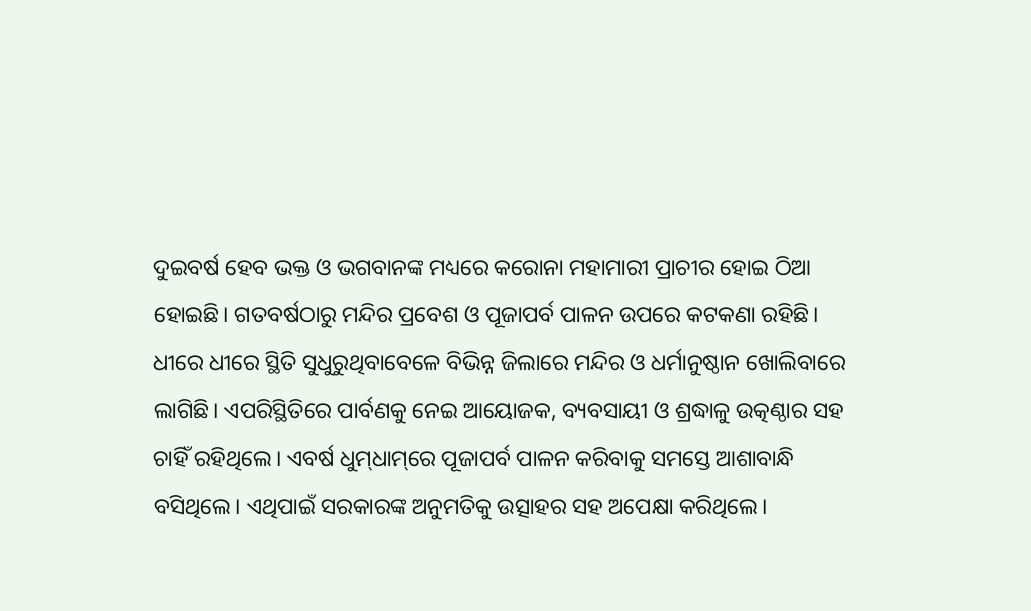ଦୁଇବର୍ଷ ହେବ ଭକ୍ତ ଓ ଭଗବାନଙ୍କ ମଧ୍ୟରେ କରୋନା ମହାମାରୀ ପ୍ରାଚୀର ହୋଇ ଠିଆ ହୋଇଛି। ଗତବର୍ଷଠାରୁ ମନ୍ଦିର ପ୍ରବେଶ ଓ ପୂଜାପର୍ବ ପାଳନ ଉପରେ କଟକଣା ରହିଛି। ଧୀରେ ଧୀରେ ସ୍ଥିତି ସୁଧୁରୁଥିବାବେଳେ ବିଭିନ୍ନ ଜିଲାରେ ମନ୍ଦିର ଓ ଧର୍ମାନୁଷ୍ଠାନ ଖୋଲିବାରେ ଲାଗିଛି। ଏପରିସ୍ଥିତିରେ ପାର୍ବଣକୁ ନେଇ ଆୟୋଜକ, ବ୍ୟବସାୟୀ ଓ ଶ୍ରଦ୍ଧାଳୁ ଉତ୍କଣ୍ଠାର ସହ ଚାହିଁ ରହିଥିଲେ। ଏବର୍ଷ ଧୁମ୍‌ଧାମ୍‌ରେ ପୂଜାପର୍ବ ପାଳନ କରିବାକୁ ସମସ୍ତେ ଆଶାବାନ୍ଧି ବସିଥିଲେ। ଏଥିପାଇଁ ସରକାରଙ୍କ ଅନୁମତିକୁ ଉତ୍ସାହର ସହ ଅପେକ୍ଷା କରିଥିଲେ।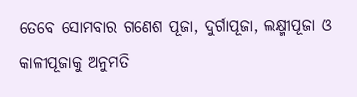ତେବେ ସୋମବାର ଗଣେଶ ପୂଜା, ଦୁର୍ଗାପୂଜା, ଲକ୍ଷ୍ମୀପୂଜା ଓ କାଳୀପୂଜାକୁ ଅନୁମତି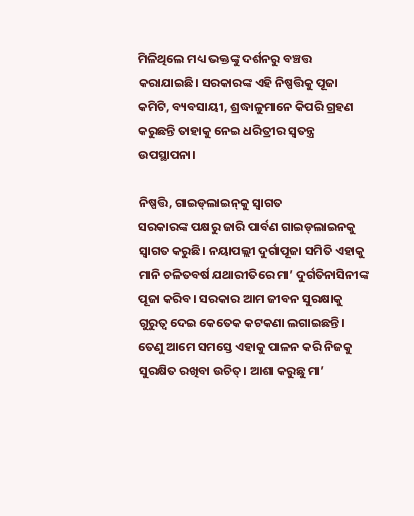ମିଳିଥିଲେ ମଧ୍ୟ ଭକ୍ତଙ୍କୁ ଦର୍ଶନରୁ ବଞ୍ଚତ୍ତ କରାଯାଇଛି। ସରକାରଙ୍କ ଏହି ନିଷ୍ପତ୍ତିକୁ ପୂଜା କମିଟି, ବ୍ୟବସାୟୀ, ଶ୍ରଦ୍ଧାଳୁମାନେ କିପରି ଗ୍ରହଣ କରୁଛନ୍ତି ତାହାକୁ ନେଇ ଧରିତ୍ରୀର ସ୍ବତନ୍ତ୍ର ଉପସ୍ଥାପନା।

ନିଷ୍ପତ୍ତି, ଗାଇଡ୍‌ଲାଇନ୍‌କୁ ସ୍ବାଗତ
ସରକାରଙ୍କ ପକ୍ଷରୁ ଜାରି ପାର୍ବଣ ଗାଇଡ୍‌ଲାଇନକୁ ସ୍ବାଗତ କରୁଛି। ନୟାପଲ୍ଲୀ ଦୁର୍ଗାପୂଜା ସମିତି ଏହାକୁ ମାନି ଚଳିତବର୍ଷ ଯଥାରୀତିରେ ମା’ ଦୁର୍ଗତିନାସିନୀଙ୍କ ପୂଜା କରିବ। ସରକାର ଆମ ଜୀବନ ସୁରକ୍ଷାକୁ ଗୁରୁତ୍ୱ ଦେଇ କେତେକ କଟକଣା ଲଗାଇଛନ୍ତି। ତେଣୁ ଆମେ ସମସ୍ତେ ଏହାକୁ ପାଳନ କରି ନିଜକୁ ସୁରକ୍ଷିତ ରଖିବା ଉଚିତ୍‌। ଆଶା କରୁଛୁ ମା’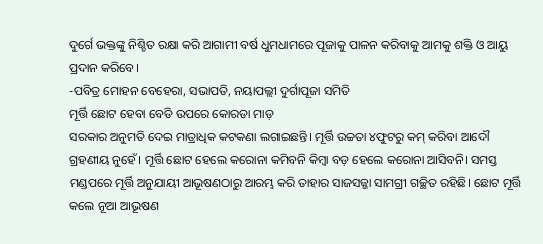ଦୁର୍ଗେ ଭକ୍ତଙ୍କୁ ନିଶ୍ଚିତ ରକ୍ଷା କରି ଆଗାମୀ ବର୍ଷ ଧୁମଧାମରେ ପୂଜାକୁ ପାଳନ କରିବାକୁ ଆମକୁ ଶକ୍ତି ଓ ଆୟୁ ପ୍ରଦାନ କରିବେ।
-ପବିତ୍ର ମୋହନ ବେହେରା, ସଭାପତି, ନୟାପଲ୍ଲୀ ଦୁର୍ଗାପୂଜା ସମିତି
ମୂର୍ତ୍ତି ଛୋଟ ହେବା ବେଡି ଉପରେ କୋରଡା ମାଡ଼
ସରକାର ଅନୁମତି ଦେଇ ମାତ୍ରାଧିକ କଟକଣା ଲଗାଇଛନ୍ତି। ମୂର୍ତ୍ତି ଉଚ୍ଚତା ୪ଫୁଟରୁ କମ୍‌ କରିବା ଆଦୌ ଗ୍ରହଣୀୟ ନୁହେଁ। ମୂର୍ତ୍ତି ଛୋଟ ହେଲେ କରୋନା କମିବନି କିମ୍ବା ବଡ଼ ହେଲେ କରୋନା ଆସିବନି। ସମସ୍ତ ମଣ୍ଡପରେ ମୂର୍ତ୍ତି ଅନୁଯାୟୀ ଆଭୂଷଣଠାରୁ ଆରମ୍ଭ କରି ତାହାର ସାଜସଜ୍ଜା ସାମଗ୍ରୀ ଗଚ୍ଛିତ ରହିଛି। ଛୋଟ ମୂର୍ତ୍ତି କଲେ ନୂଆ ଆଭୂଷଣ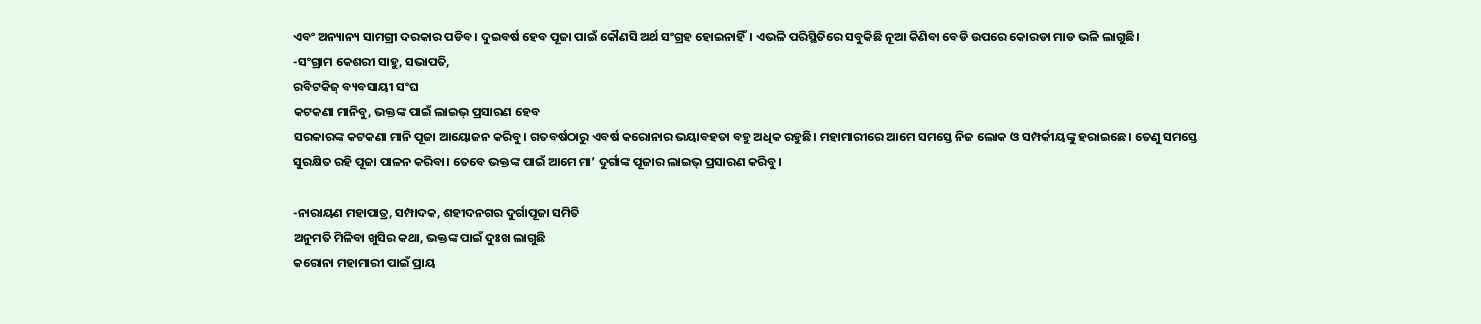ଏବଂ ଅନ୍ୟାନ୍ୟ ସାମଗ୍ରୀ ଦରକାର ପଡିବ। ଦୁଇବର୍ଷ ହେବ ପୂଜା ପାଇଁ କୌଣସି ଅର୍ଥ ସଂଗ୍ରହ ହୋଇନାହିଁ। ଏଭଳି ପରିସ୍ଥିତିରେ ସବୁକିଛି ନୂଆ କିଣିବା ବେଡି ଉପରେ କୋରଡା ମାଡ ଭଳି ଲାଗୁଛି।
-ସଂଗ୍ରାମ କେଶରୀ ସାହୁ, ସଭାପତି,
ରବିଟକିଜ୍‌ ବ୍ୟବସାୟୀ ସଂଘ
କଟକଣା ମାନିବୁ, ଭକ୍ତଙ୍କ ପାଇଁ ଲାଇଭ୍‌ ପ୍ରସାରଣ ହେବ
ସରକାରଙ୍କ କଟକଣା ମାନି ପୂଜା ଆୟୋଜନ କରିବୁ। ଗତବର୍ଷଠାରୁ ଏବର୍ଷ କରୋନାର ଭୟାବହତା ବହୁ ଅଧିକ ରହୁଛି। ମହାମାରୀରେ ଆମେ ସମସ୍ତେ ନିଜ ଲୋକ ଓ ସମ୍ପର୍କୀୟଙ୍କୁ ହରାଇଛେ। ତେଣୁ ସମସ୍ତେ ସୁରକ୍ଷିତ ରହି ପୂଜା ପାଳନ କରିବା। ତେବେ ଭକ୍ତଙ୍କ ପାଇଁ ଆମେ ମା’ ଦୁର୍ଗାଙ୍କ ପୂଜାର ଲାଇଭ୍‌ ପ୍ରସାରଣ କରିବୁ।

-ନାରାୟଣ ମହାପାତ୍ର, ସମ୍ପାଦକ, ଶହୀଦନଗର ଦୁର୍ଗାପୂଜା ସମିତି
ଅନୁମତି ମିଳିବା ଖୁସିର କଥା, ଭକ୍ତଙ୍କ ପାଇଁ ଦୁଃଖ ଲାଗୁଛି
କରୋନା ମହାମାରୀ ପାଇଁ ପ୍ରାୟ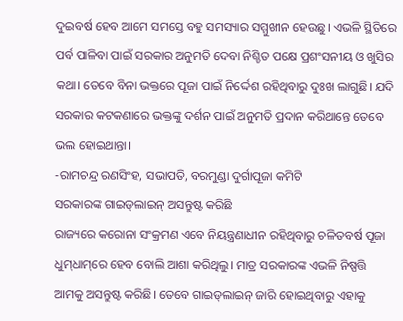ଦୁଇବର୍ଷ ହେବ ଆମେ ସମସ୍ତେ ବହୁ ସମସ୍ୟାର ସମ୍ମୁଖୀନ ହେଉଛୁ। ଏଭଳି ସ୍ଥିତିରେ ପର୍ବ ପାଳିବା ପାଇଁ ସରକାର ଅନୁମତି ଦେବା ନିଶ୍ଚିତ ପକ୍ଷେ ପ୍ରଶଂସନୀୟ ଓ ଖୁସିର କଥା। ତେବେ ବିନା ଭକ୍ତରେ ପୂଜା ପାଇଁ ନିର୍ଦ୍ଦେଶ ରହିଥିବାରୁ ଦୁଃଖ ଲାଗୁଛି। ଯଦି ସରକାର କଟକଣାରେ ଭକ୍ତଙ୍କୁ ଦର୍ଶନ ପାଇଁ ଅନୁମତି ପ୍ରଦାନ କରିଥାନ୍ତେ ତେବେ ଭଲ ହୋଇଥାନ୍ତା।
-ରାମଚନ୍ଦ୍ର ରଣସିଂହ, ସଭାପତି, ବରମୁଣ୍ଡା ଦୁର୍ଗାପୂଜା କମିଟି
ସରକାରଙ୍କ ଗାଇଡ୍‌ଲାଇନ୍‌ ଅସନ୍ତୁଷ୍ଟ କରିଛି
ରାଜ୍ୟରେ କରୋନା ସଂକ୍ରମଣ ଏବେ ନିୟନ୍ତ୍ରଣାଧୀନ ରହିଥିବାରୁ ଚଳିତବର୍ଷ ପୂଜା ଧୁମ୍‌ଧାମ୍‌ରେ ହେବ ବୋଲି ଆଶା କରିଥିଲୁ। ମାତ୍ର ସରକାରଙ୍କ ଏଭଳି ନିଷ୍ପତ୍ତି ଆମକୁ ଅସନ୍ତୁଷ୍ଟ କରିଛି। ତେବେ ଗାଇଡ୍‌ଲାଇନ୍‌ ଜାରି ହୋଇଥିବାରୁ ଏହାକୁ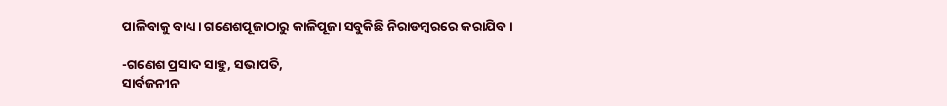ପାଳିବାକୁ ବାଧ୍ୟ। ଗଣେଶପୂଜାଠାରୁ କାଳିପୂଜା ସବୁକିଛି ନିରାଡମ୍ବରରେ କରାଯିବ।

-ଗଣେଶ ପ୍ରସାଦ ସାହୁ, ସଭାପତି,
ସାର୍ବଜନୀନ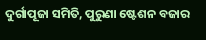ଦୁର୍ଗାପୂଜା ସମିତି, ପୁରୁଣା ଷ୍ଟେଶନ ବଜାର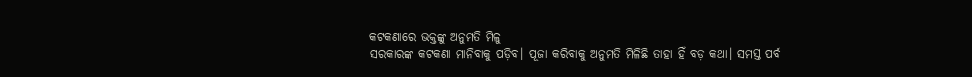କଟକଣାରେ ଭକ୍ତଙ୍କୁ ଅନୁମତି ମିଳୁ
ସରକାରଙ୍କ କଟକଣା ମାନିବାକୁ ପଡ଼ିବ। ପୂଜା କରିବାକୁ ଅନୁମତି ମିଳିଛି ତାହା ହିଁ ବଡ଼ କଥା। ସମସ୍ତ ପର୍ବ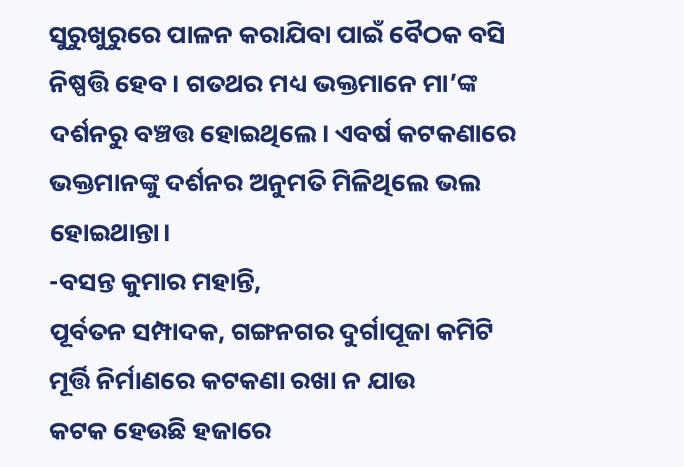ସୁରୁଖୁରୁରେ ପାଳନ କରାଯିବା ପାଇଁ ବୈଠକ ବସି ନିଷ୍ପତ୍ତି ହେବ। ଗତଥର ମଧ୍ୟ ଭକ୍ତମାନେ ମା’ଙ୍କ ଦର୍ଶନରୁ ବଞ୍ଚତ୍ତ ହୋଇଥିଲେ। ଏବର୍ଷ କଟକଣାରେ ଭକ୍ତମାନଙ୍କୁ ଦର୍ଶନର ଅନୁମତି ମିଳିଥିଲେ ଭଲ ହୋଇଥାନ୍ତା।
-ବସନ୍ତ କୁମାର ମହାନ୍ତି,
ପୂର୍ବତନ ସମ୍ପାଦକ, ଗଙ୍ଗନଗର ଦୁର୍ଗାପୂଜା କମିଟି
ମୂର୍ତ୍ତି ନିର୍ମାଣରେ କଟକଣା ରଖା ନ ଯାଉ
କଟକ ହେଉଛି ହଜାରେ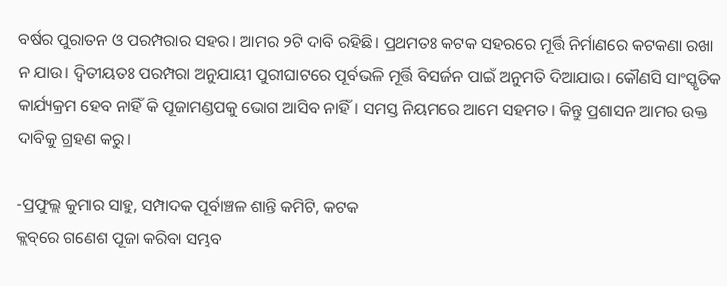ବର୍ଷର ପୁରାତନ ଓ ପରମ୍ପରାର ସହର। ଆମର ୨ଟି ଦାବି ରହିଛି। ପ୍ରଥମତଃ କଟକ ସହରରେ ମୂର୍ତ୍ତି ନିର୍ମାଣରେ କଟକଣା ରଖା ନ ଯାଉ। ଦ୍ୱିତୀୟତଃ ପରମ୍ପରା ଅନୁଯାୟୀ ପୁରୀଘାଟରେ ପୂର୍ବଭଳି ମୂର୍ତ୍ତି ବିସର୍ଜନ ପାଇଁ ଅନୁମତି ଦିଆଯାଉ। କୌଣସି ସାଂସ୍କୃତିକ କାର୍ଯ୍ୟକ୍ରମ ହେବ ନାହିଁ କି ପୂଜାମଣ୍ଡପକୁ ଭୋଗ ଆସିବ ନାହିଁ। ସମସ୍ତ ନିୟମରେ ଆମେ ସହମତ। କିନ୍ତୁ ପ୍ରଶାସନ ଆମର ଉକ୍ତ ଦାବିକୁ ଗ୍ରହଣ କରୁ।

-ପ୍ରଫୁଲ୍ଲ କୁମାର ସାହୁ, ସମ୍ପାଦକ ପୂର୍ବାଞ୍ଚଳ ଶାନ୍ତି କମିଟି, କଟକ
କ୍ଲବ୍‌ରେ ଗଣେଶ ପୂଜା କରିବା ସମ୍ଭବ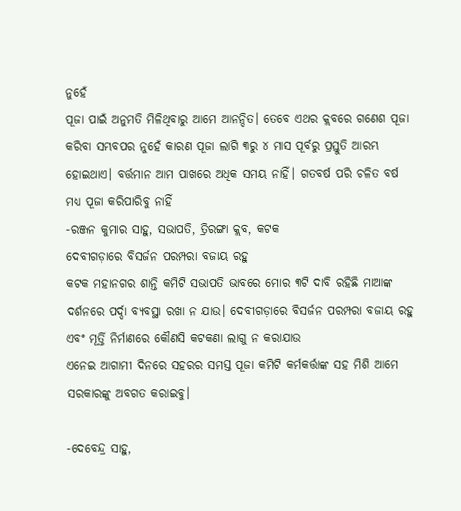ନୁହେଁ
ପୂଜା ପାଇଁ ଅନୁମତି ମିଳିଥିବାରୁ ଆମେ ଆନନ୍ଦିତ। ତେବେ ଏଥର କ୍ଲବରେ ଗଣେଶ ପୂଜା କରିବା ସମ୍ଭବପର ନୁହେଁ କାରଣ ପୂଜା ଲାଗି ୩ରୁ ୪ ମାସ ପୂର୍ବରୁ ପ୍ରସ୍ତୁତି ଆରମ୍ଭ ହୋଇଥାଏ। ବର୍ତ୍ତମାନ ଆମ ପାଖରେ ଅଧିକ ସମୟ ନାହିଁ। ଗତବର୍ଷ ପରି ଚଳିତ ବର୍ଷ ମଧ୍ୟ ପୂଜା କରିପାରିବୁ ନାହିଁ
-ରଞ୍ଜନ କୁମାର ସାହୁ, ସଭାପତି, ତ୍ରିରଙ୍ଗା କ୍ଲବ, କଟକ
ଦେବୀଗଡ଼ାରେ ବିସର୍ଜନ ପରମ୍ପରା ବଜାୟ ରହୁ
କଟକ ମହାନଗର ଶାନ୍ତି କମିଟି ସଭାପତି ଭାବରେ ମୋର ୩ଟି ଦାବି ରହିଛି ମାଆଙ୍କ ଦର୍ଶନରେ ପର୍ଦ୍ଦା ବ୍ୟବସ୍ଥା ରଖା ନ ଯାଉ। ଦେବୀଗଡ଼ାରେ ବିସର୍ଜନ ପରମ୍ପରା ବଜାୟ ରହୁ ଏବଂ ମୂର୍ତ୍ତି ନିର୍ମାଣରେ କୌଣସି କଟକଣା ଲାଗୁ ନ କରାଯାଉ
ଏନେଇ ଆଗାମୀ ଦିନରେ ସହରର ସମସ୍ତ ପୂଜା କମିଟି କର୍ମକର୍ତ୍ତାଙ୍କ ସହ ମିଶି ଆମେ ସରକାରଙ୍କୁ ଅବଗତ କରାଇବୁ।

-ଦେବେନ୍ଦ୍ର ସାହୁ,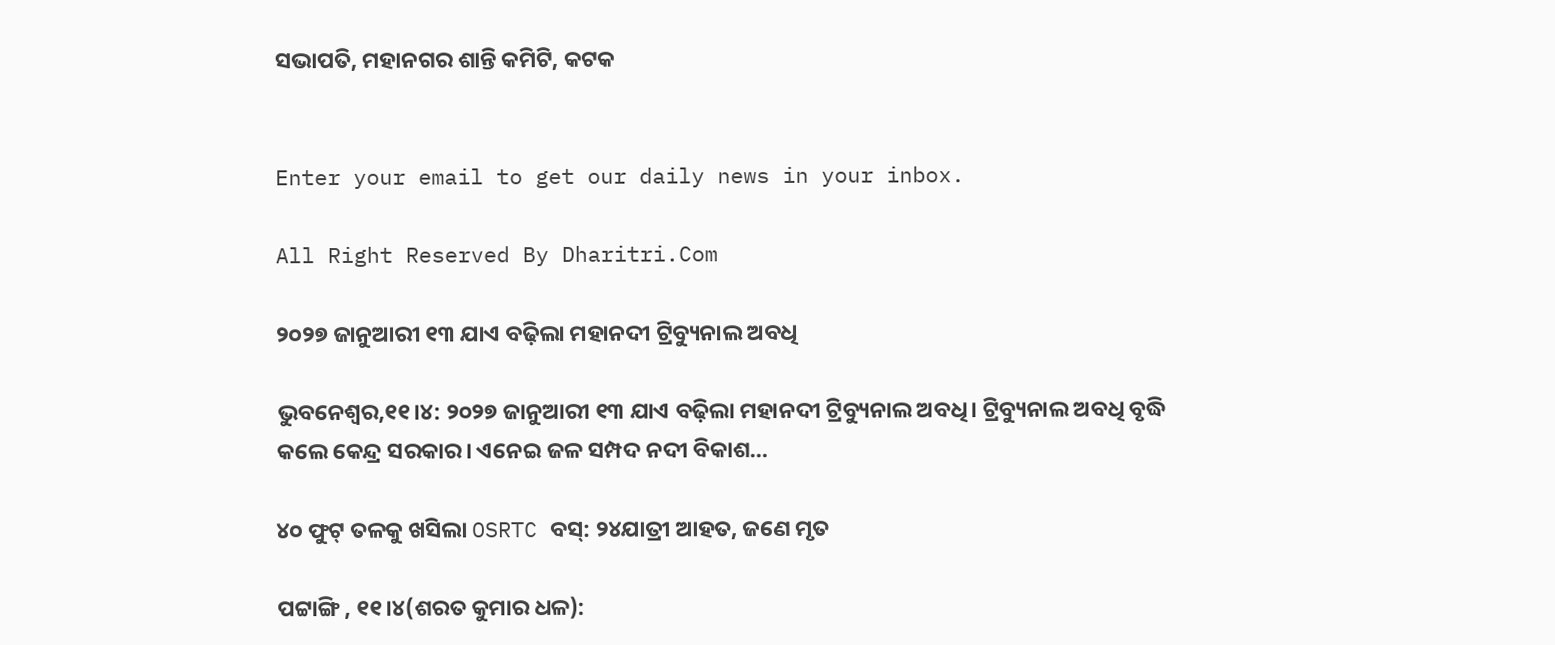ସଭାପତି, ମହାନଗର ଶାନ୍ତି କମିଟି, କଟକ


Enter your email to get our daily news in your inbox.

All Right Reserved By Dharitri.Com

୨୦୨୭ ଜାନୁଆରୀ ୧୩ ଯାଏ ବଢ଼ିଲା ମହାନଦୀ ଟ୍ରିବ୍ୟୁନାଲ ଅବଧି

ଭୁବନେଶ୍ୱର,୧୧।୪: ୨୦୨୭ ଜାନୁଆରୀ ୧୩ ଯାଏ ବଢ଼ିଲା ମହାନଦୀ ଟ୍ରିବ୍ୟୁନାଲ ଅବଧି। ଟ୍ରିବ୍ୟୁନାଲ ଅବଧି ବୃଦ୍ଧି କଲେ କେନ୍ଦ୍ର ସରକାର। ଏନେଇ ଜଳ ସମ୍ପଦ ନଦୀ ବିକାଶ…

୪୦ ଫୁଟ୍‌ ତଳକୁ ଖସିଲା OSRTC ବସ୍‌: ୨୪ଯାତ୍ରୀ ଆହତ, ଜଣେ ମୃତ

ପଟ୍ଟାଙ୍ଗି , ୧୧।୪(ଶରତ କୁମାର ଧଳ):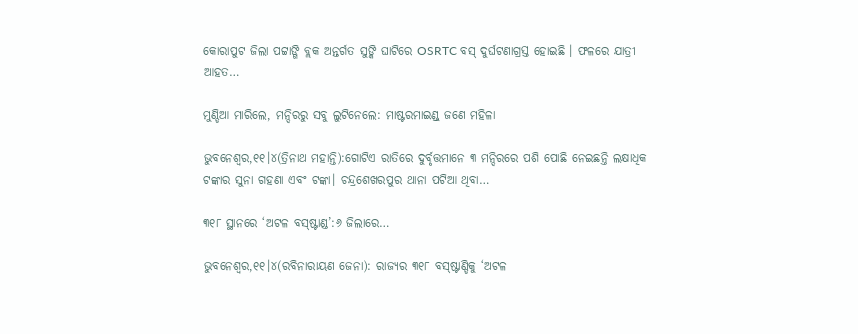କୋରାପୁଟ ଜିଲା ପଟ୍ଟାଙ୍ଗି ବ୍ଲକ ଅନ୍ତର୍ଗତ ସୁଙ୍କି ଘାଟିରେ OSRTC ବସ୍‌ ଦୁର୍ଘଟଣାଗ୍ରସ୍ତ ହୋଇଛି । ଫଳରେ ଯାତ୍ରୀ ଆହତ…

ମୁଣ୍ଡିଆ ମାରିଲେ, ମନ୍ଦିରରୁ ସବୁ ଲୁଟିନେଲେ: ମାଷ୍ଟରମାଇଣ୍ଡ୍‌ ଜଣେ ମହିଳା

ଭୁବନେଶ୍ୱର,୧୧।୪(ତ୍ରିନାଥ ମହାନ୍ତି):ଗୋଟିଏ ରାତିରେ ଦୁର୍ବୃତ୍ତମାନେ ୩ ମନ୍ଦିରରେ ପଶି ପୋଛି ନେଇଛନ୍ତି ଲକ୍ଷାଧିକ ଟଙ୍କାର ସୁନା ଗହଣା ଏବଂ ଟଙ୍କା। ଚନ୍ଦ୍ରଶେଖରପୁର ଥାନା ପଟିଆ ଥିବା…

୩୧୮ ସ୍ଥାନରେ ‘ଅଟଳ ବସ୍‌ଷ୍ଟାଣ୍ଡ’:୬ ଜିଲାରେ…

ଭୁବନେଶ୍ୱର,୧୧।୪(ରବିନାରାୟଣ ଜେନା): ରାଜ୍ୟର ୩୧୮ ବସ୍‌ଷ୍ଟାଣ୍ଡିକୁ ‘ଅଟଳ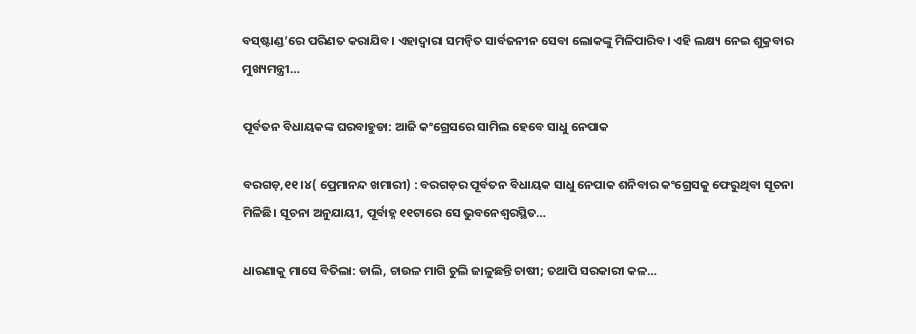ବସ୍‌ଷ୍ଟାଣ୍ଡ’ରେ ପରିଣତ କରାଯିବ। ଏହାଦ୍ୱାରା ସମନ୍ବିତ ସାର୍ବଜନୀନ ସେବା ଲୋକଙ୍କୁ ମିଳିପାରିବ। ଏହି ଲକ୍ଷ୍ୟ ନେଇ ଶୁକ୍ରବାର ମୁଖ୍ୟମନ୍ତ୍ରୀ…

ପୂର୍ବତନ ବିଧାୟକଙ୍କ ଘରବାହୁଡା: ଆଜି କଂଗ୍ରେସରେ ସାମିଲ ହେବେ ସାଧୁ ନେପାକ

ବରଗଡ଼,୧୧।୪( ପ୍ରେମାନନ୍ଦ ଖମାରୀ) : ବରଗଡ଼ର ପୂର୍ବତନ ବିଧାୟକ ସାଧୁ ନେପାକ ଶନିବାର କଂଗ୍ରେସକୁ ଫେରୁଥିବା ସୂଚନା ମିଳିଛି। ସୂଚନା ଅନୁଯାୟୀ, ପୂର୍ବାହ୍ନ ୧୧ଟାରେ ସେ ଭୁବନେଶ୍ବରସ୍ଥିତ…

ଧାରଣାକୁ ମାସେ ବିତିଲା: ଡାଲି, ଚାଉଳ ମାଗି ଚୁଲି ଜାଳୁଛନ୍ତି ଚାଷୀ; ତଥାପି ସରକାରୀ କଳ…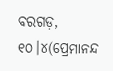ବରଗଡ଼, ୧୦।୪(ପ୍ରେମାନନ୍ଦ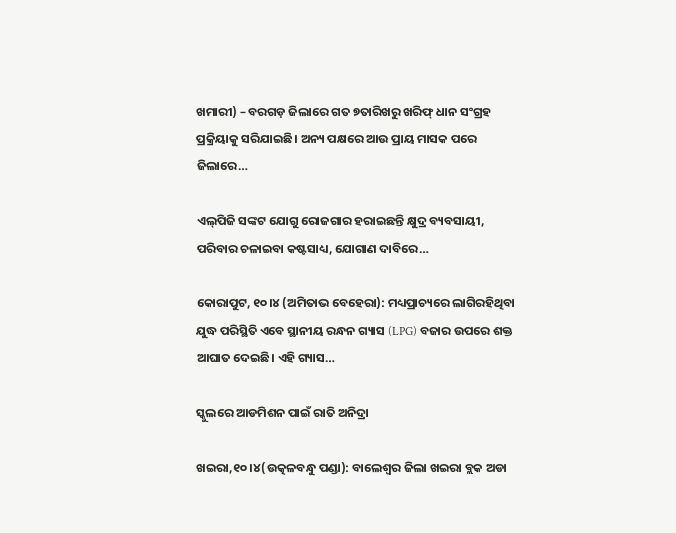ଖମାରୀ) – ବରଗଡ଼ ଜିଲାରେ ଗତ ୭ତାରିଖରୁ ଖରିଫ୍ ଧାନ ସଂଗ୍ରହ ପ୍ରକ୍ରିୟାକୁ ସରିଯାଇଛି। ଅନ୍ୟ ପକ୍ଷରେ ଆଉ ପ୍ରାୟ ମାସକ ପରେ ଜିଲାରେ…

ଏଲ୍‌ପିଜି ସଙ୍କଟ ଯୋଗୁ ରୋଜଗାର ହରାଇଛନ୍ତି କ୍ଷୁଦ୍ର ବ୍ୟବସାୟୀ, ପରିବାର ଚଳାଇବା କଷ୍ଟସାଧ୍ୟ, ଯୋଗାଣ ଦାବିରେ…

କୋରାପୁଟ, ୧୦।୪ (ଅମିତାଭ ବେହେରା): ମଧ୍ୟପ୍ରାଚ୍ୟରେ ଲାଗିରହିଥିବା ଯୁଦ୍ଧ ପରିସ୍ଥିତି ଏବେ ସ୍ଥାନୀୟ ରନ୍ଧନ ଗ୍ୟାସ (LPG) ବଜାର ଉପରେ ଶକ୍ତ ଆଘାତ ଦେଇଛି। ଏହି ଗ୍ୟାସ…

ସ୍କୁଲରେ ଆଡମିଶନ ପାଇଁ ରାତି ଅନିଦ୍ରା

ଖଇରା,୧୦।୪(ଉତ୍କଳବନ୍ଧୁ ପଣ୍ଡା): ବାଲେଶ୍ୱର ଜିଲା ଖଇରା ବ୍ଲକ ଅଡା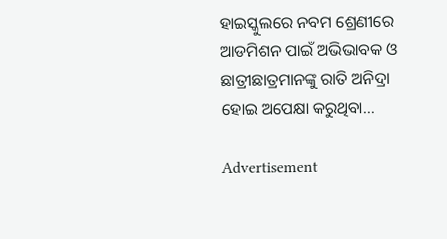ହାଇସ୍କୁଲରେ ନବମ ଶ୍ରେଣୀରେ ଆଡମିଶନ ପାଇଁ ଅଭିଭାବକ ଓ ଛାତ୍ରୀଛାତ୍ରମାନଙ୍କୁ ରାତି ଅନିଦ୍ରା ହୋଇ ଅପେକ୍ଷା କରୁଥିବା…

Advertisement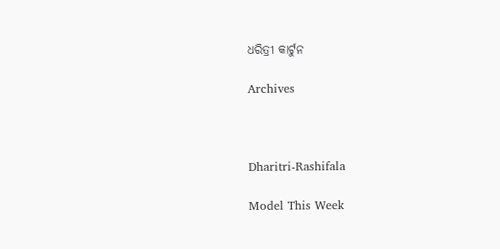ଧରିତ୍ରୀ କାର୍ଟୁନ

Archives



Dharitri-Rashifala

Model This Week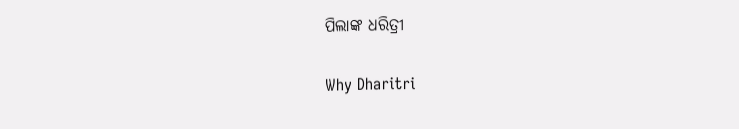ପିଲାଙ୍କ ଧରିତ୍ରୀ

Why Dharitri